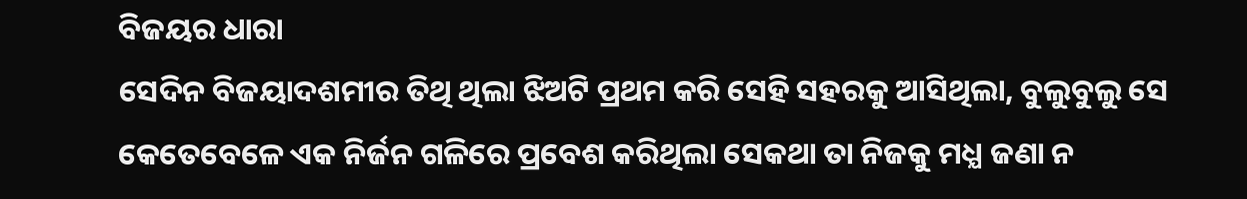ବିଜୟର ଧାରା
ସେଦିନ ବିଜୟାଦଶମୀର ତିଥି ଥିଲା ଝିଅଟି ପ୍ରଥମ କରି ସେହି ସହରକୁ ଆସିଥିଲା, ବୁଲୁବୁଲୁ ସେ କେତେବେଳେ ଏକ ନିର୍ଜନ ଗଳିରେ ପ୍ରବେଶ କରିଥିଲା ସେକଥା ତା ନିଜକୁ ମଧ୍ଯ ଜଣା ନ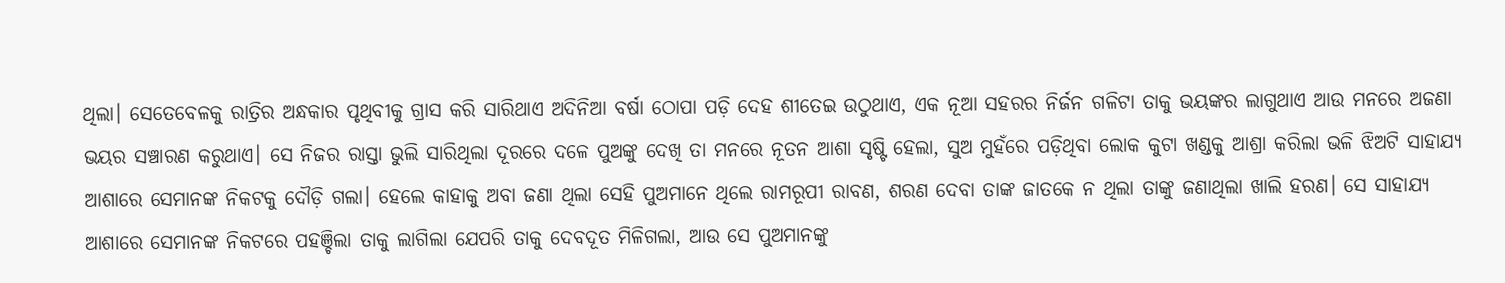ଥିଲା। ସେତେବେଳକୁ ରାତ୍ରିର ଅନ୍ଧକାର ପୃଥିବୀକୁ ଗ୍ରାସ କରି ସାରିଥାଏ ଅଦିନିଆ ବର୍ଷା ଠୋପା ପଡ଼ି ଦେହ ଶୀତେଇ ଉଠୁଥାଏ, ଏକ ନୂଆ ସହରର ନିର୍ଜନ ଗଳିଟା ତାକୁ ଭୟଙ୍କର ଲାଗୁଥାଏ ଆଉ ମନରେ ଅଜଣା ଭୟର ସଞ୍ଚାରଣ କରୁଥାଏ। ସେ ନିଜର ରାସ୍ତା ଭୁଲି ସାରିଥିଲା ଦୂରରେ ଦଳେ ପୁଅଙ୍କୁ ଦେଖି ତା ମନରେ ନୂତନ ଆଶା ସୃଷ୍ଟି ହେଲା, ସୁଅ ମୁହଁରେ ପଡ଼ିଥିବା ଲୋକ କୁଟା ଖଣ୍ଡକୁ ଆଶ୍ରା କରିଲା ଭଳି ଝିଅଟି ସାହାଯ୍ୟ ଆଶାରେ ସେମାନଙ୍କ ନିକଟକୁ ଦୌଡ଼ି ଗଲା। ହେଲେ କାହାକୁ ଅବା ଜଣା ଥିଲା ସେହି ପୁଅମାନେ ଥିଲେ ରାମରୂପୀ ରାବଣ, ଶରଣ ଦେବା ତାଙ୍କ ଜାତକେ ନ ଥିଲା ତାଙ୍କୁ ଜଣାଥିଲା ଖାଲି ହରଣ। ସେ ସାହାଯ୍ୟ ଆଶାରେ ସେମାନଙ୍କ ନିକଟରେ ପହଞ୍ଚିଲା ତାକୁ ଲାଗିଲା ଯେପରି ତାକୁ ଦେବଦୂତ ମିଳିଗଲା, ଆଉ ସେ ପୁଅମାନଙ୍କୁ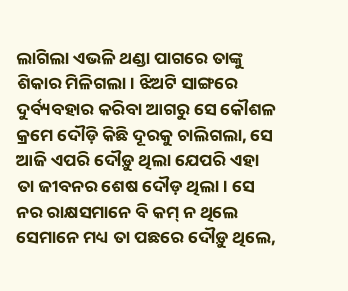ଲାଗିଲା ଏଭଳି ଥଣ୍ଡା ପାଗରେ ତାଙ୍କୁ ଶିକାର ମିଳିଗଲା। ଝିଅଟି ସାଙ୍ଗରେ ଦୁର୍ବ୍ୟବହାର କରିବା ଆଗରୁ ସେ କୌଶଳ କ୍ରମେ ଦୌଡ଼ି କିଛି ଦୂରକୁ ଚାଲିଗଲା, ସେ ଆଜି ଏପରି ଦୌଡ଼ୁ ଥିଲା ଯେପରି ଏହା ତା ଜୀବନର ଶେଷ ଦୌଡ଼ ଥିଲା। ସେ ନର ରାକ୍ଷସମାନେ ବି କମ୍ ନ ଥିଲେ ସେମାନେ ମଧ୍ୟ ତା ପଛରେ ଦୌଡ଼ୁ ଥିଲେ,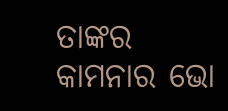ତାଙ୍କର କାମନାର ଭୋ